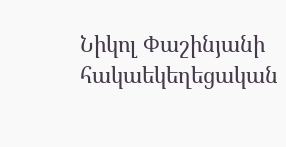Նիկոլ Փաշինյանի հակաեկեղեցական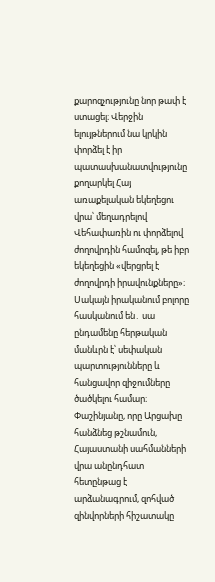քարոզչությունը նոր թափ է ստացել։ Վերջին ելույթներում նա կրկին փորձել է իր պատասխանատվությունը քողարկել Հայ առաքելական եկեղեցու վրա՝ մեղադրելով Վեհափառին ու փորձելով ժողովրդին համոզել, թե իբր եկեղեցին «վերցրել է ժողովրդի իրավունքները»։
Սակայն իրականում բոլորը հասկանում են․ սա ընդամենը հերթական մանևրն է՝ սեփական պարտությունները և հանցավոր զիջումները ծածկելու համար։ Փաշինյանը, որը Արցախը հանձնեց թշնամուն, Հայաստանի սահմանների վրա անընդհատ հետընթաց է արձանագրում, զոհված զինվորների հիշատակը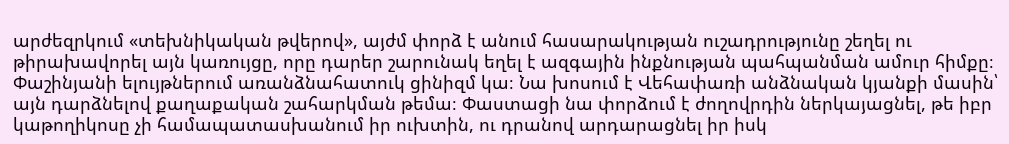արժեզրկում «տեխնիկական թվերով», այժմ փորձ է անում հասարակության ուշադրությունը շեղել ու թիրախավորել այն կառույցը, որը դարեր շարունակ եղել է ազգային ինքնության պահպանման ամուր հիմքը։
Փաշինյանի ելույթներում առանձնահատուկ ցինիզմ կա։ Նա խոսում է Վեհափառի անձնական կյանքի մասին՝ այն դարձնելով քաղաքական շահարկման թեմա։ Փաստացի նա փորձում է ժողովրդին ներկայացնել, թե իբր կաթողիկոսը չի համապատասխանում իր ուխտին, ու դրանով արդարացնել իր իսկ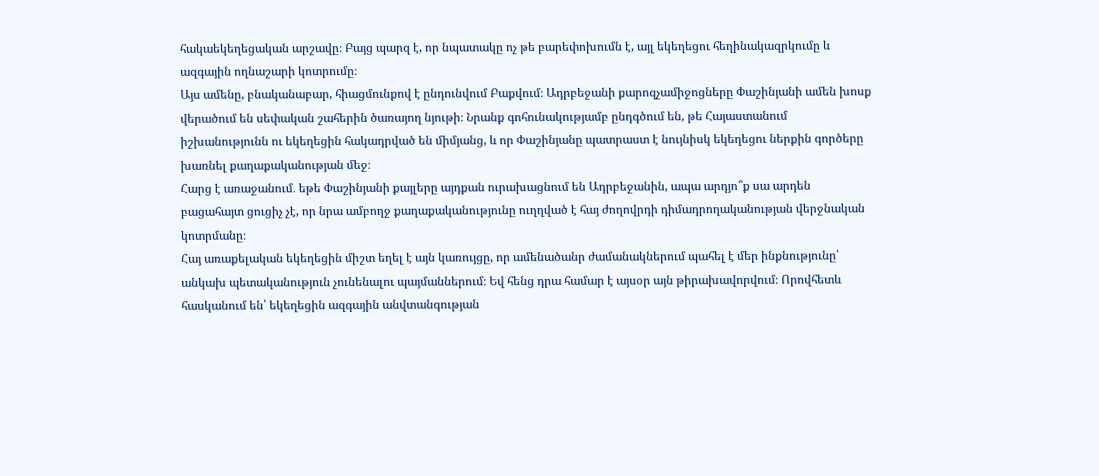հակաեկեղեցական արշավը։ Բայց պարզ է, որ նպատակը ոչ թե բարեփոխումն է, այլ եկեղեցու հեղինակազրկումը և ազգային ողնաշարի կոտրումը։
Այս ամենը, բնականաբար, հիացմունքով է ընդունվում Բաքվում։ Ադրբեջանի քարոզչամիջոցները Փաշինյանի ամեն խոսք վերածում են սեփական շահերին ծառայող նյութի։ Նրանք գոհունակությամբ ընդգծում են, թե Հայաստանում իշխանությունն ու եկեղեցին հակադրված են միմյանց, և որ Փաշինյանը պատրաստ է նույնիսկ եկեղեցու ներքին գործերը խառնել քաղաքականության մեջ։
Հարց է առաջանում․ եթե Փաշինյանի քայլերը այդքան ուրախացնում են Ադրբեջանին, ապա արդյո՞ք սա արդեն բացահայտ ցուցիչ չէ, որ նրա ամբողջ քաղաքականությունը ուղղված է հայ ժողովրդի դիմադրողականության վերջնական կոտրմանը։
Հայ առաքելական եկեղեցին միշտ եղել է այն կառույցը, որ ամենածանր ժամանակներում պահել է մեր ինքնությունը՝ անկախ պետականություն չունենալու պայմաններում։ Եվ հենց դրա համար է այսօր այն թիրախավորվում։ Որովհետև հասկանում են՝ եկեղեցին ազգային անվտանգության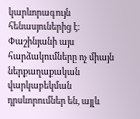կարևորագույն հենասյուներից է։
Փաշինյանի այս հարձակումները ոչ միայն ներքաղաքական վարկաբեկման դրսևորումներ են, այլև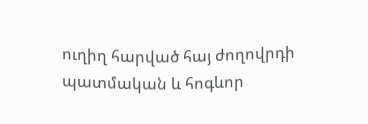ուղիղ հարված հայ ժողովրդի պատմական և հոգևոր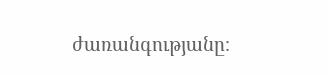ժառանգությանը։